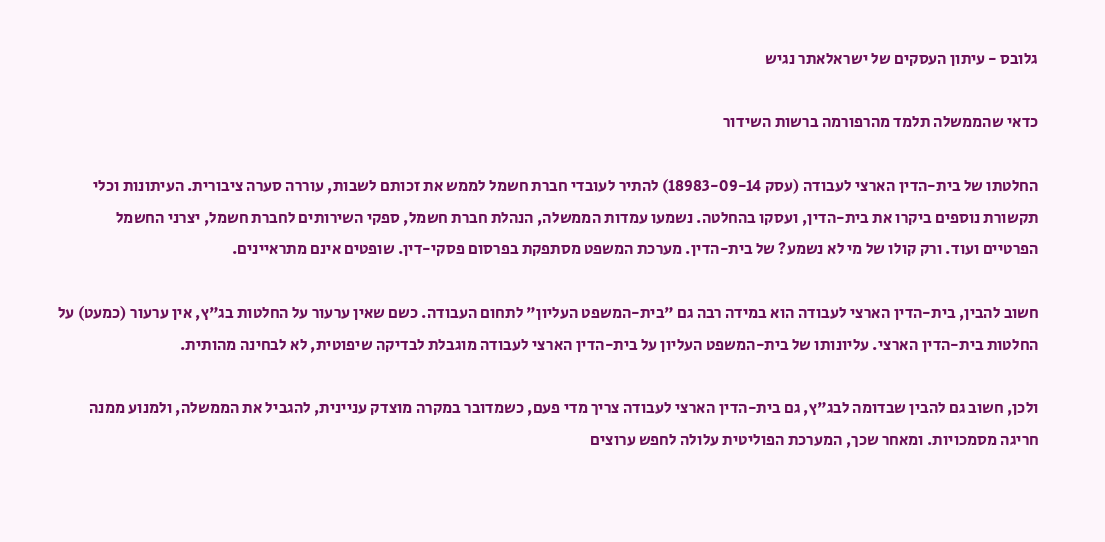גלובס - עיתון העסקים של ישראלאתר נגיש

כדאי שהממשלה תלמד מהרפורמה ברשות השידור

החלטתו של בית-הדין הארצי לעבודה (עסק 18983-09-14) להתיר לעובדי חברת חשמל לממש את זכותם לשבות, עוררה סערה ציבורית. העיתונות וכלי תקשורת נוספים ביקרו את בית-הדין, ועסקו בהחלטה. נשמעו עמדות הממשלה, הנהלת חברת חשמל, ספקי השירותים לחברת חשמל, יצרני החשמל הפרטיים ועוד. ורק קולו של מי לא נשמע? של בית-הדין. מערכת המשפט מסתפקת בפרסום פסקי-דין. שופטים אינם מתראיינים.

חשוב להבין, בית-הדין הארצי לעבודה הוא במידה רבה גם "בית-המשפט העליון" לתחום העבודה. כשם שאין ערעור על החלטות בג"ץ, אין ערעור (כמעט) על החלטות בית-הדין הארצי. עליונותו של בית-המשפט העליון על בית-הדין הארצי לעבודה מוגבלת לבדיקה שיפוטית, לא לבחינה מהותית.

ולכן, חשוב גם להבין שבדומה לבג"ץ, גם בית-הדין הארצי לעבודה צריך מדי פעם, כשמדובר במקרה מוצדק עניינית, להגביל את הממשלה, ולמנוע ממנה חריגה מסמכויות. ומאחר שכך, המערכת הפוליטית עלולה לחפש ערוצים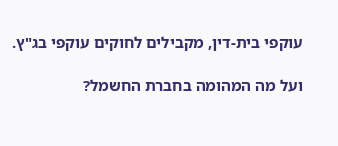עוקפי בית-דין, מקבילים לחוקים עוקפי בג"ץ.

ועל מה המהומה בחברת החשמל?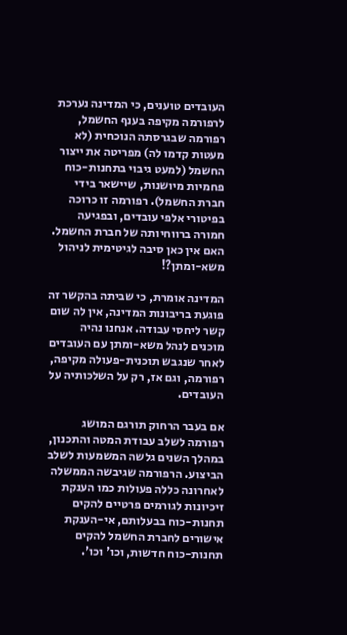העובדים טוענים, כי המדינה נערכת לרפורמה מקיפה בענף החשמל, רפורמה שבגרסתה הנוכחית (לא מעטות קדמו לה) מפריטה את ייצור החשמל (למעט גיבוי בתחנות-כוח פחמיות מיושנות, שיישאר בידי חברת החשמל). רפורמה זו כרוכה בפיטורי אלפי עובדים, ובפגיעה חמורה ברווחיותה של חברת החשמל. האם אין כאן סיבה לגיטימית לניהול משא-ומתן?!

המדינה אומרת, כי שביתה בהקשר זה פוגעת בריבונות המדינה, אין לה שום קשר ליחסי עבודה. אנחנו נהיה מוכנים לנהל משא-ומתן עם העובדים לאחר שנגבש תוכנית-פעולה מקיפה, רפורמה, וגם אז, רק על השלכותיה על העובדים.

אם בעבר הרחוק תורגם המושג רפורמה לשלב עבודת המטה והתכנון, במהלך השנים גלשה המשמעות לשלב הביצוע. הרפורמה שגיבשה הממשלה לאחרונה כללה פעולות כמו הענקת זיכיונות לגורמים פרטיים להקים תחנות-כוח בבעלותם, אי-הענקת אישורים לחברת החשמל להקים תחנות-כוח חדשות, וכו' וכו'.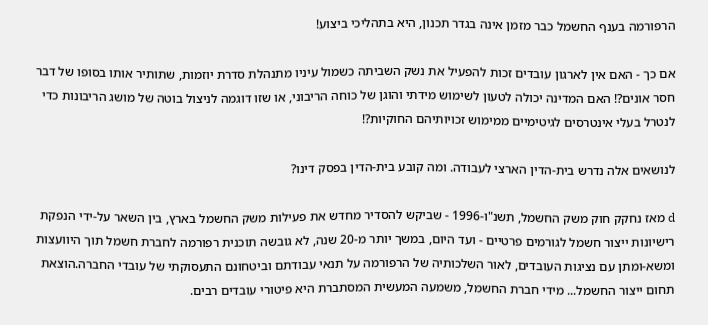הרפורמה בענף החשמל כבר מזמן אינה בגדר תכנון, היא בתהליכי ביצוע!

אם כך - האם אין לארגון עובדים זכות להפעיל את נשק השביתה כשמול עיניו מתנהלת סדרת יוזמות, שתותיר אותו בסופו של דבר חסר אונים?! האם המדינה יכולה לטעון לשימוש מידתי והוגן של כוחה הריבוני, או שזו דוגמה לניצול בוטה של מושג הריבונות כדי לנטרל בעלי אינטרסים לגיטימיים ממימוש זכויותיהם החוקיות?!

לנושאים אלה נדרש בית-הדין הארצי לעבודה. ומה קובע בית-הדין בפסק דינו?

d מאז נחקק חוק משק החשמל, תשנ"ו-1996 - שביקש להסדיר מחדש את פעילות משק החשמל בארץ, בין השאר על-ידי הנפקת רישיונות ייצור חשמל לגורמים פרטיים - ועד היום, במשך יותר מ-20 שנה, לא גובשה תוכנית רפורמה לחברת חשמל תוך היוועצות ומשא-ומתן עם נציגות העובדים, לאור השלכותיה של הרפורמה על תנאי עבודתם וביטחונם התעסוקתי של עובדי החברה.הוצאת תחום ייצור החשמל... מידי חברת החשמל, משמעה המעשית המסתברת היא פיטורי עובדים רבים.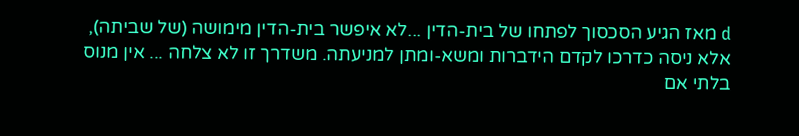d מאז הגיע הסכסוך לפתחו של בית-הדין ...לא איפשר בית-הדין מימושה (של שביתה), אלא ניסה כדרכו לקדם הידברות ומשא-ומתן למניעתה. משדרך זו לא צלחה ... אין מנוס בלתי אם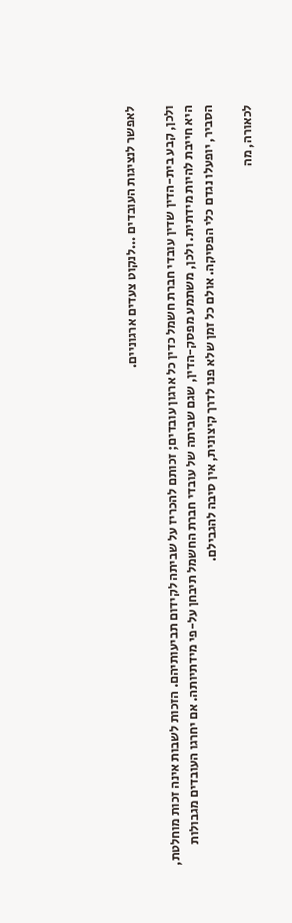לאפשר לנציגות העובדים ...לנקוט צעדים ארגוניים.

ולכן, קבע בית-הדין שדין עובדי חברת חשמל כדין כל ארגון עובדים; זכותם להכריז על שביתה לקידום תביעותיהם. הזכות לשבות אינה זכות מוחלטת, היא חייבת להיות מידתית. ולכן, משתמע מפסק-הדין, שגם שביתה של עובדי חברת החשמל תיבחן על-פי מידתיותה. אם יחרגו העובדים מגבולות הסביר, יופעלו נגדם כלי הפסיקה. אולם כל זמן שלא פנו לדרך קיצונית, אין סיבה להגבילם.

לכאורה, מה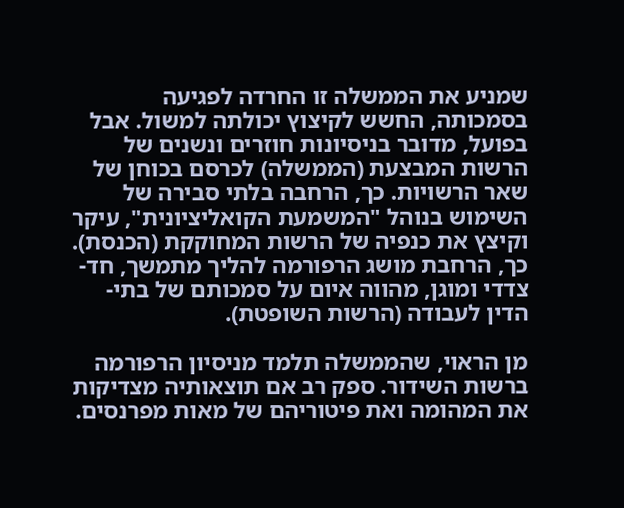שמניע את הממשלה זו החרדה לפגיעה בסמכותה, החשש לקיצוץ יכולתה למשול. אבל בפועל, מדובר בניסיונות חוזרים ונשנים של הרשות המבצעת (הממשלה) לכרסם בכוחן של שאר הרשויות. כך, הרחבה בלתי סבירה של השימוש בנוהל "המשמעת הקואליציונית", עיקר וקיצץ את כנפיה של הרשות המחוקקת (הכנסת). כך, הרחבת מושג הרפורמה להליך מתמשך, חד-צדדי ומוגן, מהווה איום על סמכותם של בתי-הדין לעבודה (הרשות השופטת).

מן הראוי, שהממשלה תלמד מניסיון הרפורמה ברשות השידור. ספק רב אם תוצאותיה מצדיקות את המהומה ואת פיטוריהם של מאות מפרנסים.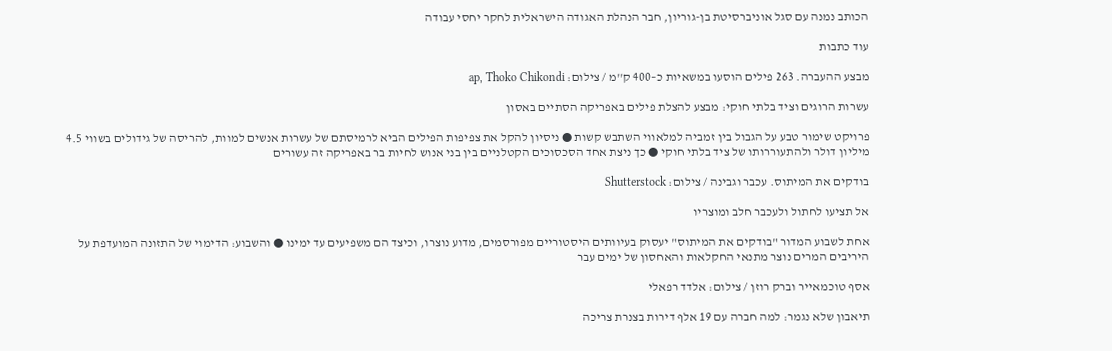הכותב נמנה עם סגל אוניברסיטת בן-גוריון, חבר הנהלת האגודה הישראלית לחקר יחסי עבודה

עוד כתבות

מבצע ההעברה. 263 פילים הוסעו במשאיות כ–400 ק''מ / צילום: ap, Thoko Chikondi

עשרות הרוגים וציד בלתי חוקי: מבצע להצלת פילים באפריקה הסתיים באסון

פרויקט שימור טבע על הגבול בין זמביה למלאווי השתבש קשות ● ניסיון להקל את צפיפות הפילים הביא לרמיסתם של עשרות אנשים למוות, להריסה של גידולים בשווי 4.5 מיליון דולר ולהתעוררותו של ציד בלתי חוקי ● כך ניצת אחד הסכסוכים הקטלניים בין בני אנוש לחיות בר באפריקה זה עשורים

בודקים את המיתוס. עכבר וגבינה / צילום: Shutterstock

אל תציעו לחתול ולעכבר חלב ומוצריו

אחת לשבוע המדור "בודקים את המיתוס" יעסוק בעיוותים היסטוריים מפורסמים, מדוע נוצרו, וכיצד הם משפיעים עד ימינו ● והשבוע: הדימוי של התזונה המועדפת על היריבים המרים נוצר מתנאי החקלאות והאחסון של ימים עבר

אסף טוכמאייר וברק רוזן / צילום: אלדד רפאלי

תיאבון שלא נגמר: למה חברה עם 19 אלף דירות בצנרת צריכה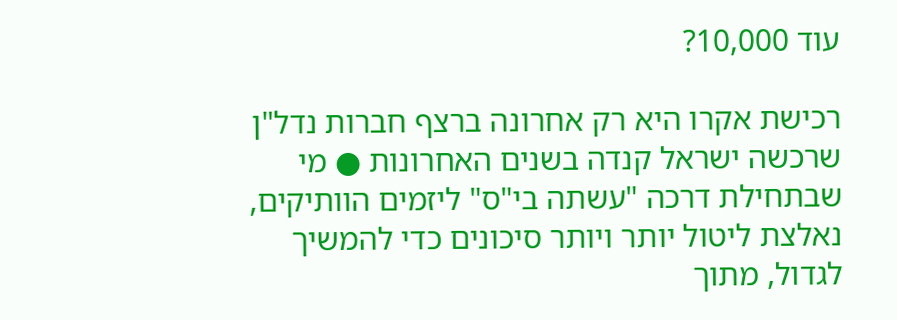עוד 10,000?

רכישת אקרו היא רק אחרונה ברצף חברות נדל"ן שרכשה ישראל קנדה בשנים האחרונות ● מי שבתחילת דרכה "עשתה בי"ס" ליזמים הוותיקים, נאלצת ליטול יותר ויותר סיכונים כדי להמשיך לגדול, מתוך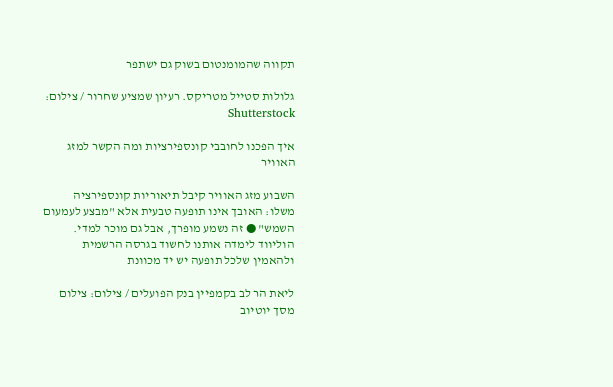תקווה שהמומנטום בשוק גם ישתפר

גלולות סטייל מטריקס. רעיון שמציע שחרור / צילום: Shutterstock

איך הפכנו לחובבי קונספירציות ומה הקשר למזג האוויר

השבוע מזג האוויר קיבל תיאוריות קונספירציה משלו: האובך אינו תופעה טבעית אלא "מבצע לעמעום השמש" ● זה נשמע מופרך, אבל גם מוכר למדי. הוליווד לימדה אותנו לחשוד בגרסה הרשמית ולהאמין שלכל תופעה יש יד מכוונת

ליאת הר לב בקמפיין בנק הפועלים / צילום: צילום מסך יוטיוב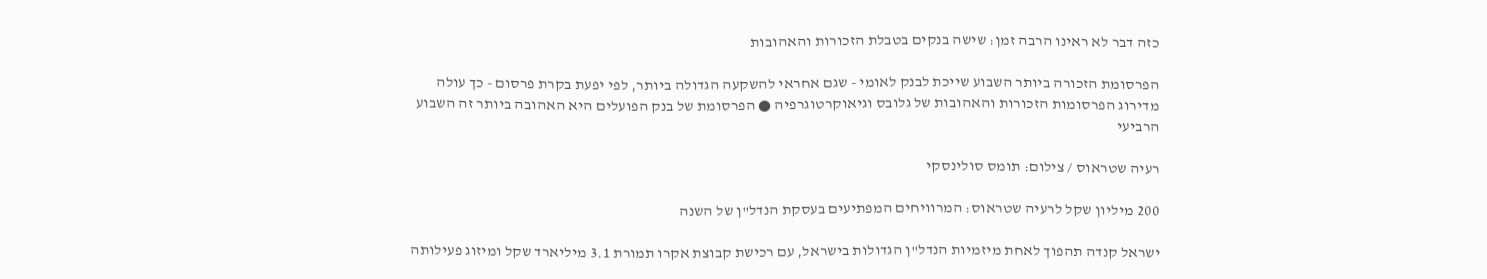כזה דבר לא ראינו הרבה זמן: שישה בנקים בטבלת הזכורות והאהובות

הפרסומת הזכורה ביותר השבוע שייכת לבנק לאומי - שגם אחראי להשקעה הגדולה ביותר, לפי יפעת בקרת פרסום - כך עולה מדירוג הפרסומות הזכורות והאהובות של גלובס וגיאוקרטוגרפיה ● הפרסומת של בנק הפועלים היא האהובה ביותר זה השבוע הרביעי

רעיה שטראוס / צילום: תומס סולינסקי

200 מיליון שקל לרעיה שטראוס: המרוויחים המפתיעים בעסקת הנדל"ן של השנה

ישראל קנדה תהפוך לאחת מיזמיות הנדל"ן הגדולות בישראל, עם רכישת קבוצת אקרו תמורת 3.1 מיליארד שקל ומיזוג פעילותה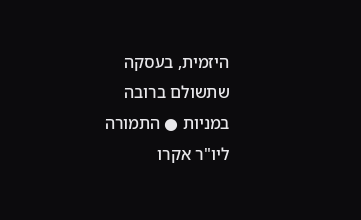היזמית, בעסקה שתשולם ברובה במניות ● התמורה ליו"ר אקרו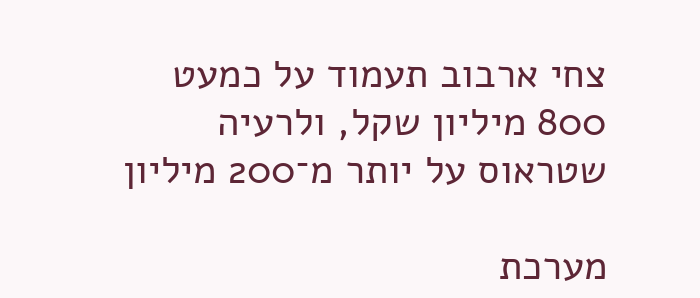צחי ארבוב תעמוד על כמעט 800 מיליון שקל, ולרעיה שטראוס על יותר מ־200 מיליון

מערכת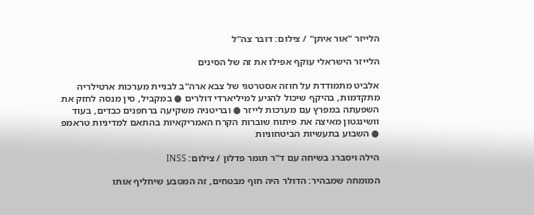הלייזר ''אור איתן'' / צילום: דובר צה''ל

הלייזר הישראלי עוקף אפילו את זה של הסינים

אלביט מתמודדת על חוזה אסטרטגי של צבא ארה"ב לבניית מערכות ארטילריה מתקדמות, בהיקף שיכול להגיע למיליארדי דולרים ● במקביל, סין מנסה לחזק את השפעתה במפרץ עם מערכות לייזר ● ובריטניה משקיעה ברחפנים כבדים, בעוד וושינגטון מאיצה את פיתוח שוברות הקרח האמריקאיות בהתאם למדיניות טראמפ ● השבוע בתעשיות הביטחוניות

הילה ויסברג בשיחה עם ד''ר תומר פדלון / צילום: INSS

המומחה שמבהיר: הדולר היה חוף מבטחים, זה המטבע שיחליף אותו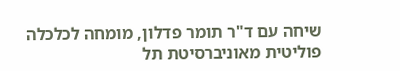שיחה עם ד"ר תומר פדלון, מומחה לכלכלה פוליטית מאוניברסיטת תל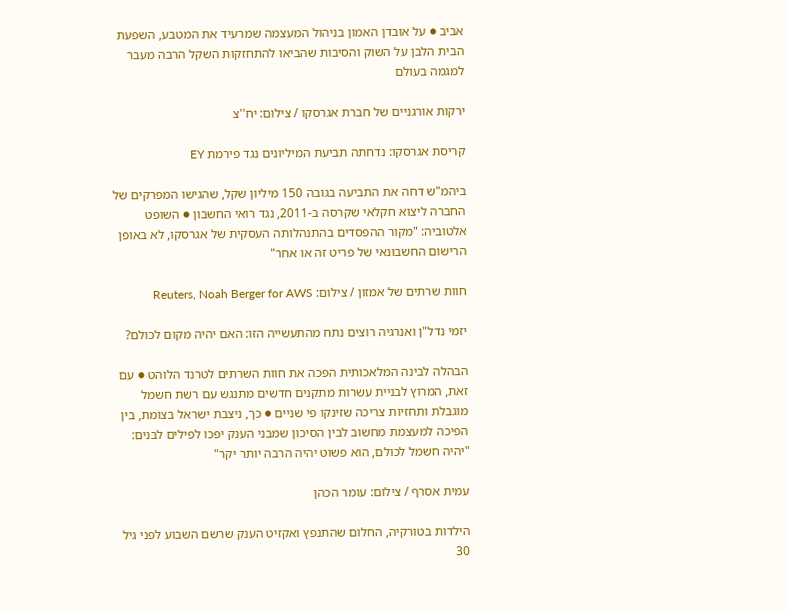אביב ● על אובדן האמון בניהול המעצמה שמרעיד את המטבע, השפעת הבית הלבן על השוק והסיבות שהביאו להתחזקות השקל הרבה מעבר למגמה בעולם

ירקות אורגניים של חברת אגרסקו / צילום: יח''צ

קריסת אגרסקו: נדחתה תביעת המיליונים נגד פירמת EY

ביהמ"ש דחה את התביעה בגובה 150 מיליון שקל, שהגישו המפרקים של החברה ליצוא חקלאי שקרסה ב-2011, נגד רואי החשבון ● השופט אלטוביה: "מקור ההפסדים בהתנהלותה העסקית של אגרסקו, לא באופן הרישום החשבונאי של פריט זה או אחר"

חוות שרתים של אמזון / צילום: Reuters, Noah Berger for AWS

יזמי נדל"ן ואנרגיה רוצים נתח מהתעשייה הזו: האם יהיה מקום לכולם?

הבהלה לבינה המלאכותית הפכה את חוות השרתים לטרנד הלוהט ● עם זאת, המרוץ לבניית עשרות מתקנים חדשים מתנגש עם רשת חשמל מוגבלת ותחזיות צריכה שזינקו פי שניים ● כך, ניצבת ישראל בצומת, בין הפיכה למעצמת מחשוב לבין הסיכון שמבני הענק יפכו לפילים לבנים: "יהיה חשמל לכולם, הוא פשוט יהיה הרבה יותר יקר"

עמית אסרף / צילום: עומר הכהן

הילדות בטורקיה, החלום שהתנפץ ואקזיט הענק שרשם השבוע לפני גיל 30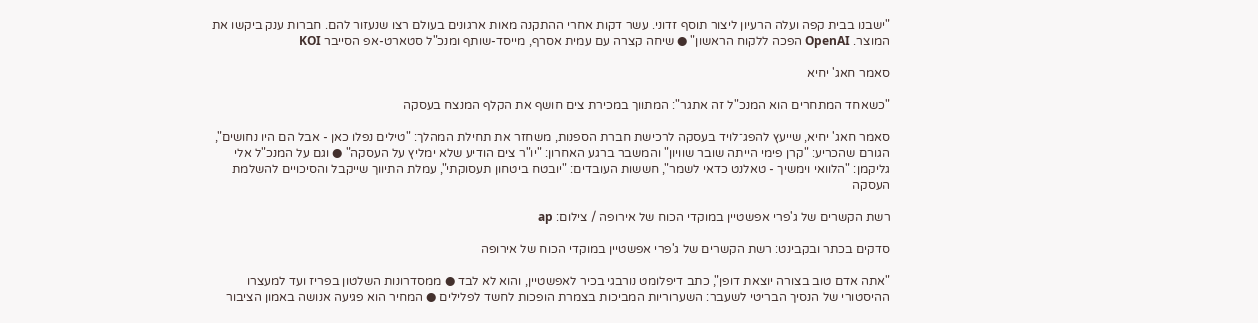"ישבנו בבית קפה ועלה הרעיון ליצור תוסף זדוני. עשר דקות אחרי ההתקנה מאות ארגונים בעולם רצו שנעזור להם. חברות ענק ביקשו את המוצר. OpenAI הפכה ללקוח הראשון" ● שיחה קצרה עם עמית אסרף, מייסד-שותף ומנכ"ל סטארט-אפ הסייבר KOI

סאמר חאג' יחיא

"כשאחד המתחרים הוא המנכ"ל זה אתגר": המתווך במכירת צים חושף את הקלף המנצח בעסקה

סאמר חאג' יחיא, שייעץ להפג־לויד בעסקה לרכישת חברת הספנות, משחזר את תחילת המהלך: "טילים נפלו כאן - אבל הם היו נחושים", הגורם שהכריע: "קרן פימי הייתה שובר שוויון" והמשבר ברגע האחרון: "יו"ר צים הודיע שלא ימליץ על העסקה" ● וגם על המנכ"ל אלי גליקמן: "הלוואי וימשיך - טאלנט כדאי לשמר", חששות העובדים: "יובטח ביטחון תעסוקתי", עמלת התיווך שייקבל והסיכויים להשלמת העסקה

רשת הקשרים של ג'פרי אפשטיין במוקדי הכוח של אירופה / צילום: ap

סדקים בכתר ובקבינט: רשת הקשרים של ג'פרי אפשטיין במוקדי הכוח של אירופה

"אתה אדם טוב בצורה יוצאת דופן", כתב דיפלומט נורבגי בכיר לאפשטיין, והוא לא לבד ● ממסדרונות השלטון בפריז ועד למעצרו ההיסטורי של הנסיך הבריטי לשעבר: השערוריות המביכות בצמרת הופכות לחשד לפלילים ● המחיר הוא פגיעה אנושה באמון הציבור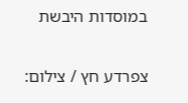במוסדות היבשת

צפרדע חץ / צילום: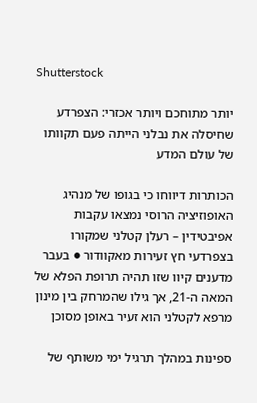Shutterstock

יותר מתוחכם ויותר אכזרי: הצפרדע שחיסלה את נבלני הייתה פעם תקוותו של עולם המדע

הכותרות דיווחו כי בגופו של מנהיג האופוזיציה הרוסי נמצאו עקבות אפיבטידין – רעלן קטלני שמקורו בצפרדעי חץ זעירות מאקוודור ● בעבר מדענים קיוו שזו תהיה תרופת הפלא של המאה ה-21, אך גילו שהמרחק בין מינון מרפא לקטלני הוא זעיר באופן מסוכן

ספינות במהלך תרגיל ימי משותף של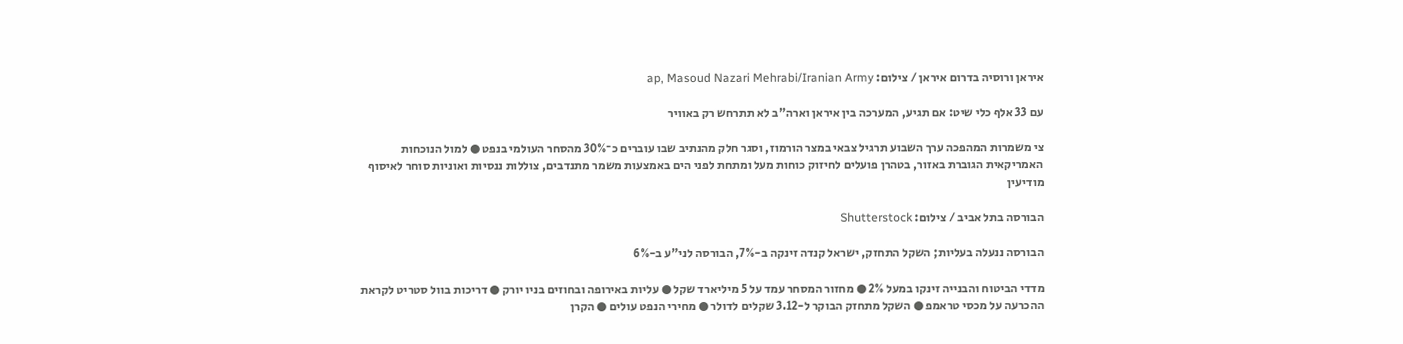איראן ורוסיה בדרום איראן / צילום: ap, Masoud Nazari Mehrabi/Iranian Army

עם 33 אלף כלי שיט: אם תגיע, המערכה בין איראן וארה"ב לא תתרחש רק באוויר

צי משמרות המהפכה ערך השבוע תרגיל צבאי במצר הורמוז, וסגר חלק מהנתיב שבו עוברים כ־30% מהסחר העולמי בנפט ● למול הנוכחות האמריקאית הגוברת באזור, בטהרן פועלים לחיזוק כוחות מעל ומתחת לפני הים באמצעות משמר מתנדבים, צוללות ננסיות ואוניות סוחר לאיסוף מודיעין

הבורסה בתל אביב / צילום: Shutterstock

הבורסה ננעלה בעליות; השקל התחזק, ישראל קנדה זינקה ב-7%, הבורסה לני"ע ב-6%

מדדי הביטוח והבנייה זינקו במעל 2% ● מחזור המסחר עמד על 5 מיליארד שקל ● עליות באירופה ובחוזים בניו יורק ● דריכות בוול סטריט לקראת ההכרעה על מכסי טראמפ ● השקל מתחזק הבוקר ל-3.12 שקלים לדולר ● מחירי הנפט עולים ● הקרן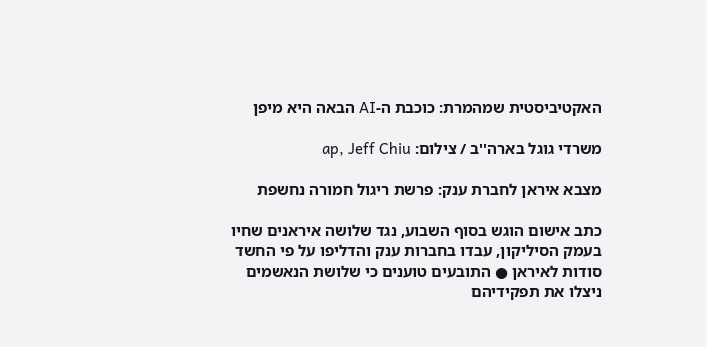האקטיביסטית שמהמרת: כוכבת ה-AI הבאה היא מיפן

משרדי גוגל בארה''ב / צילום: ap, Jeff Chiu

מצבא איראן לחברת ענק: פרשת ריגול חמורה נחשפת

כתב אישום הוגש בסוף השבוע, נגד שלושה איראנים שחיו בעמק הסיליקון, עבדו בחברות ענק והדליפו על פי החשד סודות לאיראן ● התובעים טוענים כי שלושת הנאשמים ניצלו את תפקידיהם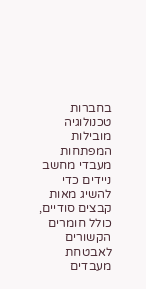בחברות טכנולוגיה מובילות המפתחות מעבדי מחשב ניידים כדי להשיג מאות קבצים סודיים, כולל חומרים הקשורים לאבטחת מעבדים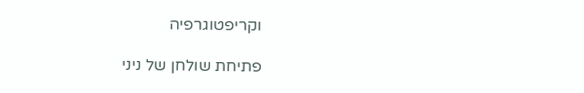וקריפטוגרפיה

פתיחת שולחן של ניני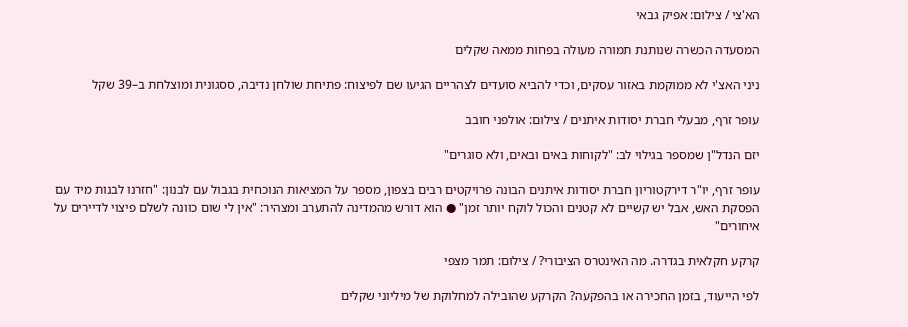הא'צי / צילום: אפיק גבאי

המסעדה הכשרה שנותנת תמורה מעולה בפחות ממאה שקלים

ניני האצ'י לא ממוקמת באזור עסקים, וכדי להביא סועדים לצהריים הגיעו שם לפיצוח: פתיחת שולחן נדיבה, ססגונית ומוצלחת ב–39 שקל

עופר זרף, מבעלי חברת יסודות איתנים / צילום: אולפני חובב

יזם הנדל"ן שמספר בגילוי לב: "לקוחות באים ובאים, ולא סוגרים"

עופר זרף, יו"ר דירקטוריון חברת יסודות איתנים הבונה פרויקטים רבים בצפון, מספר על המציאות הנוכחית בגבול עם לבנון: "חזרנו לבנות מיד עם הפסקת האש, אבל יש קשיים לא קטנים והכול לוקח יותר זמן" ● הוא דורש מהמדינה להתערב ומצהיר: "אין לי שום כוונה לשלם פיצוי לדיירים על איחורים"

קרקע חקלאית בגדרה. מה האינטרס הציבורי? / צילום: תמר מצפי

לפי הייעוד, בזמן החכירה או בהפקעה? הקרקע שהובילה למחלוקת של מיליוני שקלים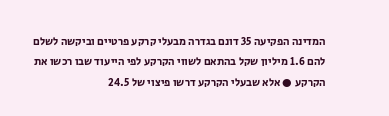המדינה הפקיעה 35 דונם בגדרה מבעלי קרקע פרטיים וביקשה לשלם להם 1.6 מיליון שקל בהתאם לשווי הקרקע לפי הייעוד שבו רכשו את הקרקע ● אלא שבעלי הקרקע דרשו פיצוי של 24.5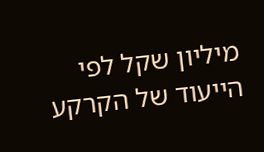מיליון שקל לפי הייעוד של הקרקע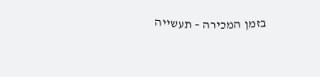בזמן המכירה – תעשייה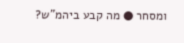ומסחר ● מה קבע ביהמ"ש?